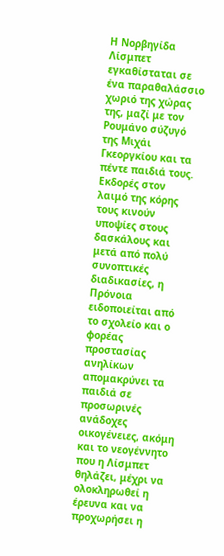Η Νορβηγίδα Λίσμπετ εγκαθίσταται σε ένα παραθαλάσσιο χωριό της χώρας της, μαζί με τον Ρουμάνο σύζυγό της Μιχάι Γκεοργκίου και τα πέντε παιδιά τους. Εκδορές στον λαιμό της κόρης τους κινούν υποψίες στους δασκάλους και μετά από πολύ συνοπτικές διαδικασίες, η Πρόνοια ειδοποιείται από το σχολείο και ο φορέας προστασίας ανηλίκων απομακρύνει τα παιδιά σε προσωρινές ανάδοχες οικογένειες, ακόμη και το νεογέννητο που η Λίσμπετ θηλάζει, μέχρι να ολοκληρωθεί η έρευνα και να προχωρήσει η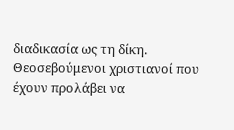διαδικασία ως τη δίκη.
Θεοσεβούμενοι χριστιανοί που έχουν προλάβει να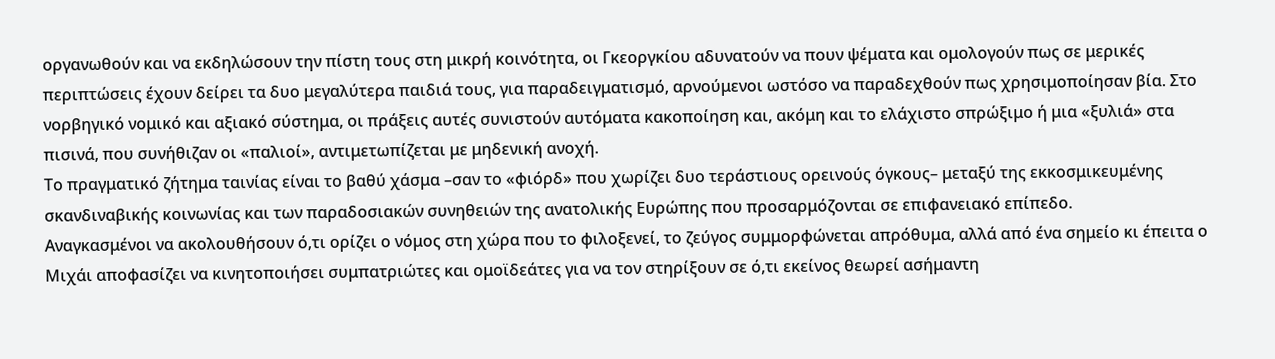οργανωθούν και να εκδηλώσουν την πίστη τους στη μικρή κοινότητα, οι Γκεοργκίου αδυνατούν να πουν ψέματα και ομολογούν πως σε μερικές περιπτώσεις έχουν δείρει τα δυο μεγαλύτερα παιδιά τους, για παραδειγματισμό, αρνούμενοι ωστόσο να παραδεχθούν πως χρησιμοποίησαν βία. Στο νορβηγικό νομικό και αξιακό σύστημα, οι πράξεις αυτές συνιστούν αυτόματα κακοποίηση και, ακόμη και το ελάχιστο σπρώξιμο ή μια «ξυλιά» στα πισινά, που συνήθιζαν οι «παλιοί», αντιμετωπίζεται με μηδενική ανοχή.
Το πραγματικό ζήτημα ταινίας είναι το βαθύ χάσμα –σαν το «φιόρδ» που χωρίζει δυο τεράστιους ορεινούς όγκους– μεταξύ της εκκοσμικευμένης σκανδιναβικής κοινωνίας και των παραδοσιακών συνηθειών της ανατολικής Ευρώπης που προσαρμόζονται σε επιφανειακό επίπεδο.
Αναγκασμένοι να ακολουθήσουν ό,τι ορίζει ο νόμος στη χώρα που το φιλοξενεί, το ζεύγος συμμορφώνεται απρόθυμα, αλλά από ένα σημείο κι έπειτα ο Μιχάι αποφασίζει να κινητοποιήσει συμπατριώτες και ομοϊδεάτες για να τον στηρίξουν σε ό,τι εκείνος θεωρεί ασήμαντη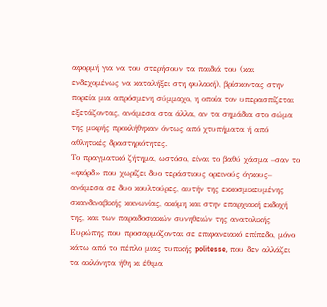αφορμή για να του στερήσουν τα παιδιά του (και ενδεχομένως να καταλήξει στη φυλακή), βρίσκοντας στην πορεία μια απρόσμενη σύμμαχο, η οποία τον υπερασπίζεται εξετάζοντας, ανάμεσα στα άλλα, αν τα σημάδια στο σώμα της μικρής προκλήθηκαν όντως από χτυπήματα ή από αθλητικές δραστηριότητες.
Το πραγματικό ζήτημα, ωστόσο, είναι το βαθύ χάσμα –σαν το «φιόρδ» που χωρίζει δυο τεράστιους ορεινούς όγκους– ανάμεσα σε δυο κουλτούρες, αυτήν της εκκοσμικευμένης σκανδιναβικής κοινωνίας, ακόμη και στην επαρχιακή εκδοχή της, και των παραδοσιακών συνηθειών της ανατολικής Ευρώπης που προσαρμόζονται σε επιφανειακό επίπεδο, μόνο κάτω από το πέπλο μιας τυπικής politesse, που δεν αλλάζει τα ακλόνητα ήθη κι έθιμα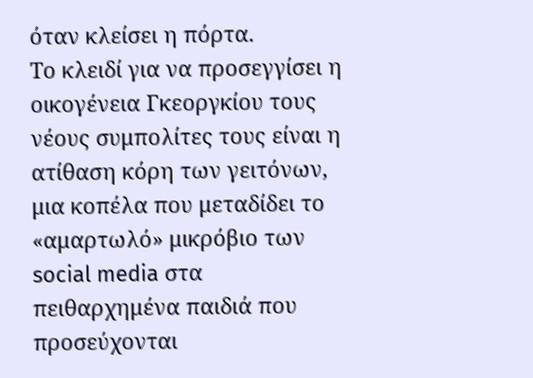όταν κλείσει η πόρτα.
Το κλειδί για να προσεγγίσει η οικογένεια Γκεοργκίου τους νέους συμπολίτες τους είναι η ατίθαση κόρη των γειτόνων, μια κοπέλα που μεταδίδει το «αμαρτωλό» μικρόβιο των social media στα πειθαρχημένα παιδιά που προσεύχονται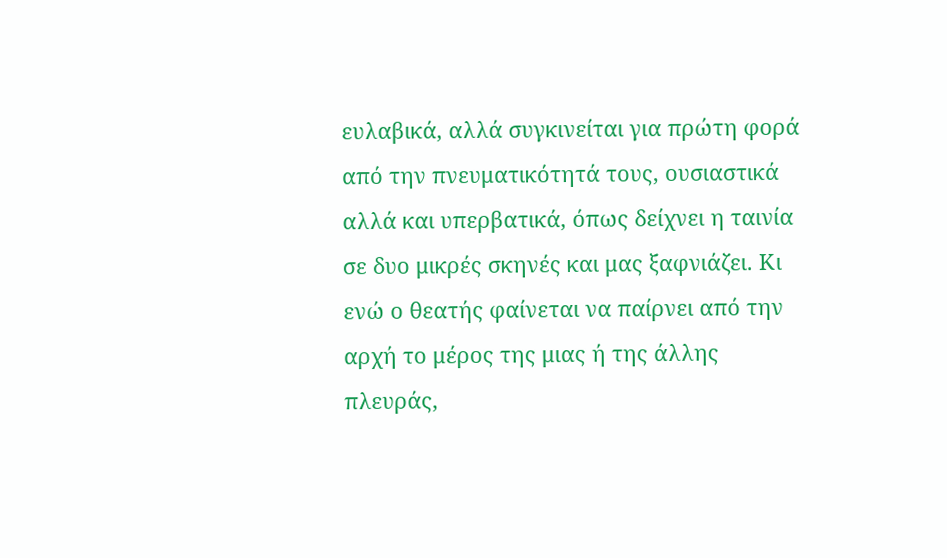ευλαβικά, αλλά συγκινείται για πρώτη φορά από την πνευματικότητά τους, ουσιαστικά αλλά και υπερβατικά, όπως δείχνει η ταινία σε δυο μικρές σκηνές και μας ξαφνιάζει. Κι ενώ ο θεατής φαίνεται να παίρνει από την αρχή το μέρος της μιας ή της άλλης πλευράς,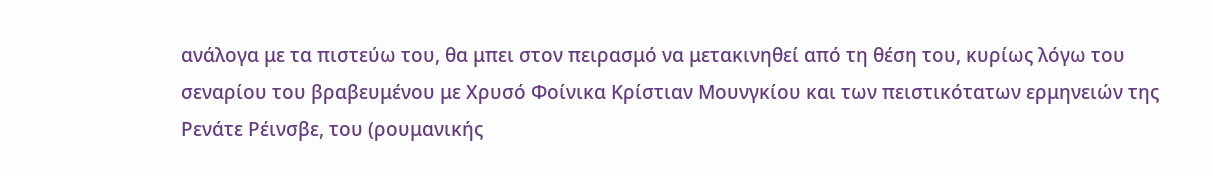ανάλογα με τα πιστεύω του, θα μπει στον πειρασμό να μετακινηθεί από τη θέση του, κυρίως λόγω του σεναρίου του βραβευμένου με Χρυσό Φοίνικα Κρίστιαν Μουνγκίου και των πειστικότατων ερμηνειών της Ρενάτε Ρέινσβε, του (ρουμανικής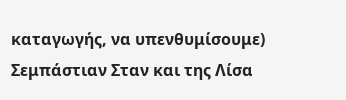καταγωγής, να υπενθυμίσουμε) Σεμπάστιαν Σταν και της Λίσα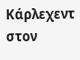Κάρλεχεντ στον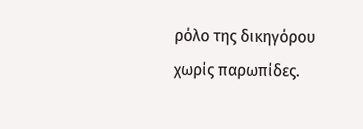ρόλο της δικηγόρου χωρίς παρωπίδες.